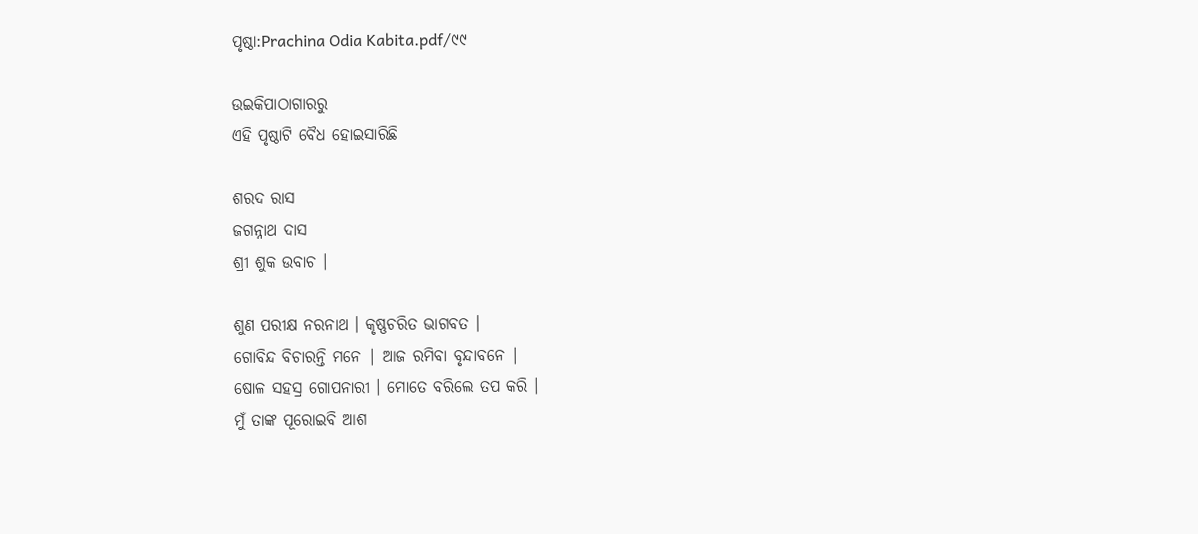ପୃଷ୍ଠା:Prachina Odia Kabita.pdf/୯୯

ଉଇକିପାଠାଗାର‌ରୁ
ଏହି ପୃଷ୍ଠାଟି ବୈଧ ହୋଇସାରିଛି

ଶରଦ ରାସ
ଜଗନ୍ନାଥ ଦାସ
ଶ୍ରୀ ଶୁକ ଉବାଚ ।

ଶୁଣ ପରୀକ୍ଷ ନରନାଥ । କୃଷ୍ଣଚରିତ ଭାଗବତ ।
ଗୋବିନ୍ଦ ବିଚାରନ୍ତି ମନେ | ଆଜ ରମିବା ବୃନ୍ଦାବନେ |
ଷୋଳ ସହସ୍ର ଗୋପନାରୀ । ମୋତେ ବରିଲେ ତପ କରି ।
ମୁଁ ତାଙ୍କ ପୂରୋଇବି ଆଶ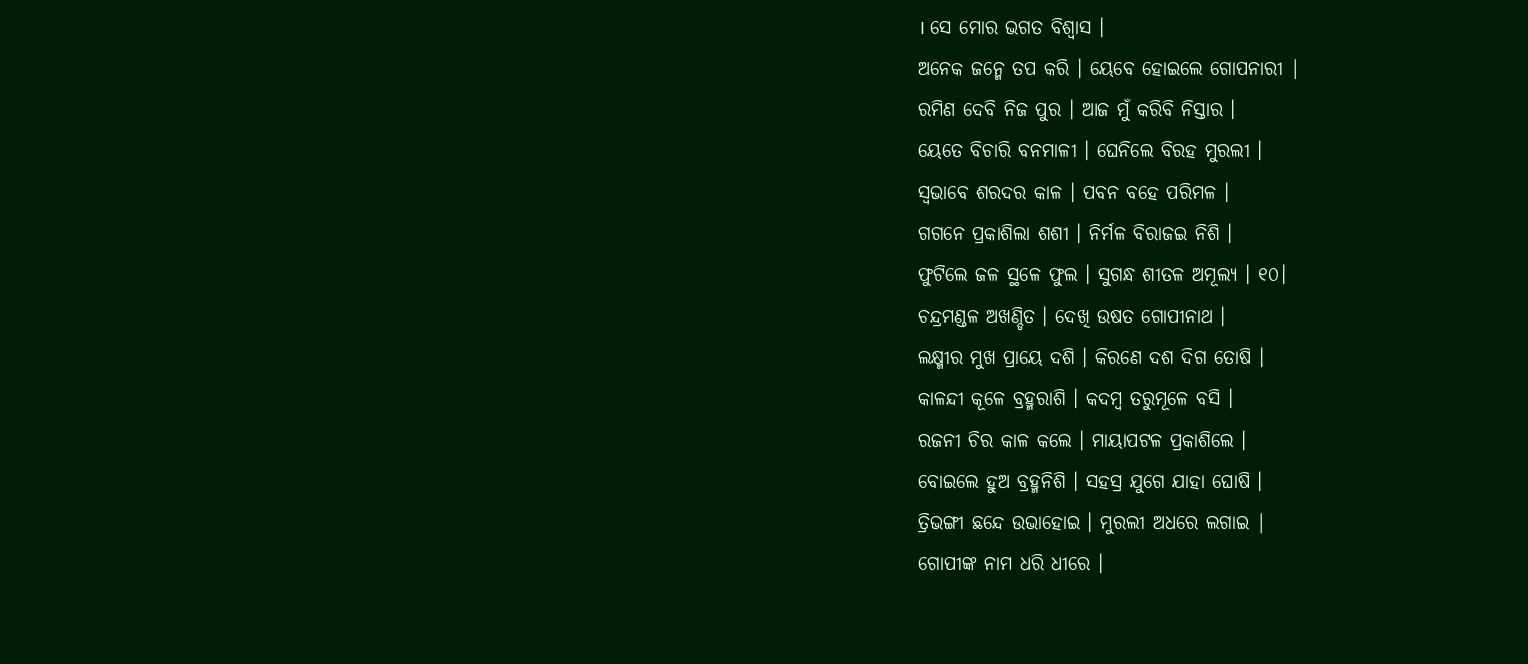। ସେ ମୋର ଭଗତ ବିଶ୍ୱାସ ।
ଅନେକ ଜନ୍ମେ ତପ କରି । ୟେବେ ହୋଇଲେ ଗୋପନାରୀ |
ରମିଣ ଦେବି ନିଜ ପୁର । ଆଜ ମୁଁ କରିବି ନିସ୍ତାର ।
ୟେତେ ବିଚାରି ବନମାଳୀ । ଘେନିଲେ ବିରହ ମୁରଲୀ ।
ସ୍ୱଭାବେ ଶରଦର କାଳ । ପବନ ବହେ ପରିମଳ ।
ଗଗନେ ପ୍ରକାଶିଲା ଶଶୀ । ନିର୍ମଳ ବିରାଜଇ ନିଶି ।
ଫୁଟିଲେ ଜଳ ସ୍ଥଳେ ଫୁଲ । ସୁଗନ୍ଧ ଶୀତଳ ଅମୂଲ୍ୟ । ୧୦।
ଚନ୍ଦ୍ରମଣ୍ଡଳ ଅଖଣ୍ଡିତ । ଦେଖି ଉଷତ ଗୋପୀନାଥ ।
ଲକ୍ଷ୍ମୀର ମୁଖ ପ୍ରାୟେ ଦଶି । କିରଣେ ଦଶ ଦିଗ ତୋଷି ।
କାଳନ୍ଦୀ କୂଳେ ବ୍ରହ୍ମରାଶି । କଦମ୍ବ ତରୁମୂଳେ ବସି ।
ରଜନୀ ଚିର କାଳ କଲେ । ମାୟାପଟଳ ପ୍ରକାଶିଲେ ।
ବୋଇଲେ ହୁଅ ବ୍ରହ୍ମନିଶି । ସହସ୍ର ଯୁଗେ ଯାହା ଘୋଷି ।
ତ୍ରିଭଙ୍ଗୀ ଛନ୍ଦେ ଉଭାହୋଇ । ମୁରଲୀ ଅଧରେ ଲଗାଇ |
ଗୋପୀଙ୍କ ନାମ ଧରି ଧୀରେ ।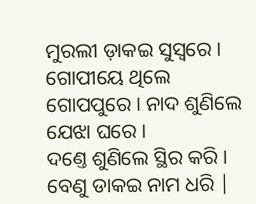ମୁରଲୀ ଡ଼ାକଇ ସୁସ୍ୱରେ ।
ଗୋପୀୟେ ଥିଲେ ଗୋପପୁରେ । ନାଦ ଶୁଣିଲେ ଯେଝା ଘରେ ।
ଦଣ୍ତେ ଶୁଣିଲେ ସ୍ଥିର କରି । ବେଣୁ ଡାକଇ ନାମ ଧରି |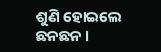ଶୁଣି ହୋଇଲେ ଛନଛନ ।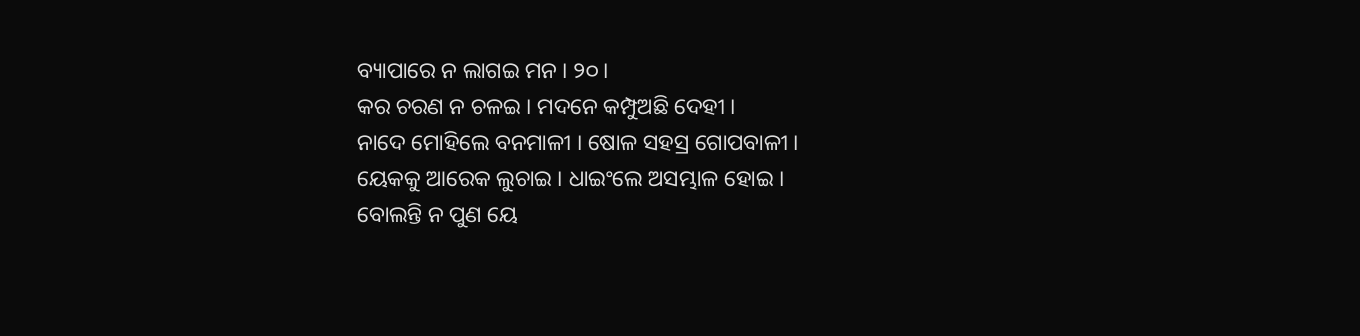ବ୍ୟାପାରେ ନ ଲାଗଇ ମନ । ୨୦।
କର ଚରଣ ନ ଚଳଇ । ମଦନେ କମ୍ପୁଅଛି ଦେହୀ ।
ନାଦେ ମୋହିଲେ ବନମାଳୀ । ଷୋଳ ସହସ୍ର ଗୋପବାଳୀ ।
ୟେକକୁ ଆରେକ ଲୁଚାଇ । ଧାଇଂଲେ ଅସମ୍ଭାଳ ହୋଇ ।
ବୋଲନ୍ତି ନ ପୁଣ ୟେ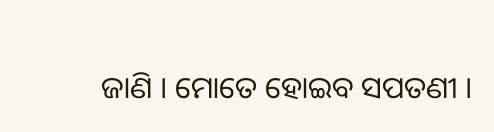ଜାଣି । ମୋତେ ହୋଇବ ସପତଣୀ ।